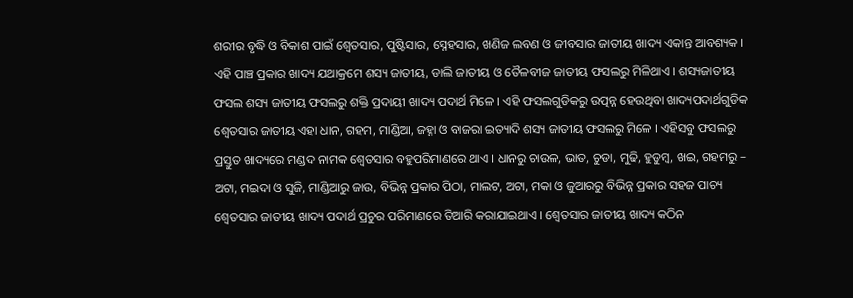ଶରୀର ବୃଦ୍ଧି ଓ ବିକାଶ ପାଇଁ ଶ୍ଵେତସାର, ପୁଷ୍ଟିସାର, ସ୍ନେହସାର, ଖଣିଜ ଲବଣ ଓ ଜୀବସାର ଜାତୀୟ ଖାଦ୍ୟ ଏକାନ୍ତ ଆବଶ୍ୟକ । ଏହି ପାଞ୍ଚ ପ୍ରକାର ଖାଦ୍ୟ ଯଥାକ୍ରମେ ଶସ୍ୟ ଜାତୀୟ, ଡାଲି ଜାତୀୟ ଓ ତୈଳବୀଜ ଜାତୀୟ ଫସଲରୁ ମିଳିଥାଏ । ଶସ୍ୟଜାତୀୟ ଫସଲ ଶସ୍ୟ ଜାତୀୟ ଫସଲରୁ ଶକ୍ତି ପ୍ରଦାୟୀ ଖାଦ୍ୟ ପଦାର୍ଥ ମିଳେ । ଏହି ଫସଲଗୁଡିକରୁ ଉତ୍ପନ୍ନ ହେଉଥିବା ଖାଦ୍ୟପଦାର୍ଥଗୁଡିକ ଶ୍ଵେତସାର ଜାତୀୟ ଏହା ଧାନ, ଗହମ, ମାଣ୍ଡିଆ, ଜହ୍ନା ଓ ବାଜରା ଇତ୍ୟାଦି ଶସ୍ୟ ଜାତୀୟ ଫସଲରୁ ମିଳେ । ଏହିସବୁ ଫସଲରୁ ପ୍ରସ୍ତୁତ ଖାଦ୍ୟରେ ମଣ୍ଡଦ ନାମକ ଶ୍ଵେତସାର ବହୁପରିମାଣରେ ଥାଏ । ଧାନରୁ ଚାଉଳ, ଭାତ, ଚୁଡା, ମୁଢି, ହୁଡୁମ୍ବ, ଖଇ, ଗହମରୁ – ଅଟା, ମଇଦା ଓ ସୁଜି, ମାଣ୍ଡିଆରୁ ଜାଉ, ବିଭିନ୍ନ ପ୍ରକାର ପିଠା, ମାଲଟ, ଅଟା, ମକା ଓ ଜୁଆରରୁ ବିଭିନ୍ନ ପ୍ରକାର ସହଜ ପାଚ୍ୟ ଶ୍ଵେତସାର ଜାତୀୟ ଖାଦ୍ୟ ପଦାର୍ଥ ପ୍ରଚୁର ପରିମାଣରେ ତିଆରି କରାଯାଇଥାଏ । ଶ୍ଵେତସାର ଜାତୀୟ ଖାଦ୍ୟ କଠିନ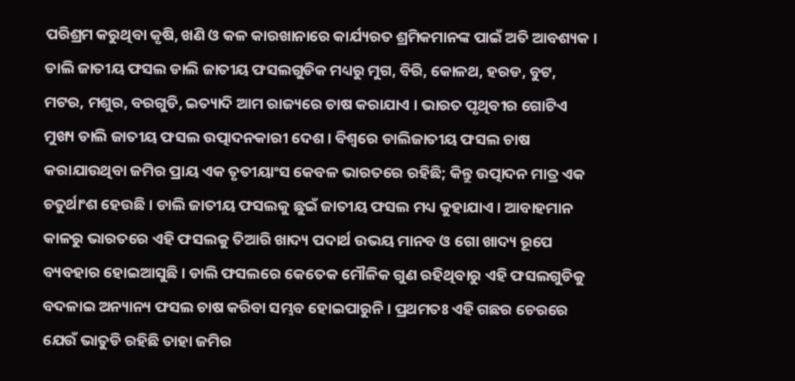ପରିଶ୍ରମ କରୁଥିବା କୃଷି, ଖଣି ଓ କଳ କାରଖାନାରେ କାର୍ଯ୍ୟରତ ଶ୍ରମିକମାନଙ୍କ ପାଇଁ ଅତି ଆବଶ୍ୟକ । ଡାଲି ଜାତୀୟ ଫସଲ ଡାଲି ଜାତୀୟ ଫସଲଗୁଡିକ ମଧ୍ୟରୁ ମୁଗ, ବିରି, କୋଳଥ, ହରଡ, ବୁଟ, ମଟର, ମଶୁର, ବରଗୁଡି, ଇତ୍ୟାଦି ଆମ ରାଜ୍ୟରେ ଚାଷ କରାଯାଏ । ଭାରତ ପୃଥିବୀର ଗୋଟିଏ ମୁଖ୍ୟ ଡାଲି ଜାତୀୟ ଫସଲ ଉତ୍ପାଦନକାରୀ ଦେଶ । ବିଶ୍ଵରେ ଡାଲିଜାତୀୟ ଫସଲ ଚାଷ କରାଯାଉଥିବା ଜମିର ପ୍ରାୟ ଏକ ତୃତୀୟାଂସ କେବଳ ଭାରତରେ ରହିଛି; କିନ୍ତୁ ଉତ୍ପାଦନ ମାତ୍ର ଏକ ଚତୁର୍ଥାଂଶ ହେଉଛି । ଡାଲି ଜାତୀୟ ଫସଲକୁ ଛୁଇଁ ଜାତୀୟ ଫସଲ ମଧ୍ୟ କୁହାଯାଏ । ଆବାହମାନ କାଳରୁ ଭାରତରେ ଏହି ଫସଲକୁ ତିଆରି ଖାଦ୍ୟ ପଦାର୍ଥ ଉଭୟ ମାନବ ଓ ଗୋ ଖାଦ୍ୟ ରୂପେ ବ୍ୟବହାର ହୋଇଆସୁଛି । ଡାଲି ଫସଲରେ କେତେକ ମୌଳିକ ଗୁଣ ରହିଥିବାରୁ ଏହି ଫସଲଗୁଡିକୁ ବଦଳାଇ ଅନ୍ୟାନ୍ୟ ଫସଲ ଚାଷ କରିବା ସମ୍ଭବ ହୋଇପାରୁନି । ପ୍ରଥମତଃ ଏହି ଗଛର ଚେରରେ ଯେଉଁ ଭାତୁଡି ରହିଛି ତାହା ଜମିର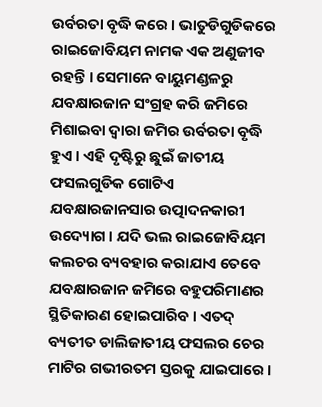ଉର୍ବରତା ବୃଦ୍ଧି କରେ । ଭାତୁଡିଗୁଡିକରେ ରାଇଜୋବିୟମ ନାମକ ଏକ ଅଣୁଜୀବ ରହନ୍ତି । ସେମାନେ ବାୟୁମଣ୍ଡଳରୁ ଯବକ୍ଷାରଜାନ ସଂଗ୍ରହ କରି ଜମିରେ ମିଶାଇବା ଦ୍ଵାରା ଜମିର ଉର୍ବରତା ବୃଦ୍ଧି ହୁଏ । ଏହି ଦୃଷ୍ଟିରୁ ଛୁଇଁ ଜାତୀୟ ଫସଲଗୁଡିକ ଗୋଟିଏ ଯବକ୍ଷାରଜାନସାର ଉତ୍ପାଦନକାରୀ ଉଦ୍ୟୋଗ । ଯଦି ଭଲ ରାଇଜୋବିୟମ କଲଚର ବ୍ୟବହାର କରାଯାଏ ତେବେ ଯବକ୍ଷାରଜାନ ଜମିରେ ବହୁପରିମାଣର ସ୍ଥିତିକାରଣ ହୋଇପାରିବ । ଏତଦ୍ ବ୍ୟତୀତ ଡାଲିଜାତୀୟ ଫସଲର ଚେର ମାଟିର ଗଭୀରତମ ସ୍ତରକୁ ଯାଇପାରେ ।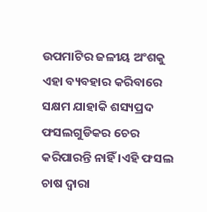ଉପମାଟିର ଜଳୀୟ ଅଂଶକୁ ଏହା ବ୍ୟବହାର କରିବାରେ ସକ୍ଷମ ଯାହାକି ଶସ୍ୟପ୍ରଦ ଫସଲଗୁଡିକର ଚେର କରିପାରନ୍ତି ନାହିଁ ।ଏହି ଫସଲ ଚାଷ ଦ୍ଵାରା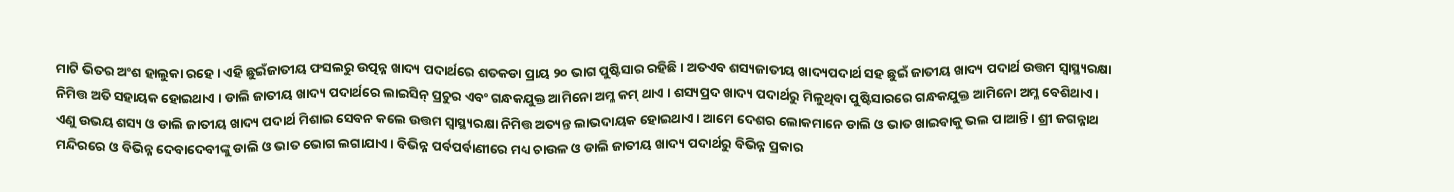ମାଟି ଭିତର ଅଂଶ ହାଲୁକା ରହେ । ଏହି ଛୁଇଁଜାତୀୟ ଫସଲରୁ ଉତ୍ପନ୍ନ ଖାଦ୍ୟ ପଦାର୍ଥରେ ଶତକଡା ପ୍ରାୟ ୨୦ ଭାଗ ପୁଷ୍ଟିସାର ରହିଛି । ଅତଏବ ଶସ୍ୟଜାତୀୟ ଖାଦ୍ୟପଦାର୍ଥ ସହ ଛୁଇଁ ଜାତୀୟ ଖାଦ୍ୟ ପଦାର୍ଥ ଉତ୍ତମ ସ୍ୱାସ୍ଥ୍ୟରକ୍ଷା ନିମିତ୍ତ ଅତି ସହାୟକ ହୋଇଥାଏ । ଡାଲି ଜାତୀୟ ଖାଦ୍ୟ ପଦାର୍ଥରେ ଲାଇସିନ୍ ପ୍ରଚୁର ଏବଂ ଗନ୍ଧକଯୁକ୍ତ ଆମିନୋ ଅମ୍ଳ କମ୍ ଥାଏ । ଶସ୍ୟପ୍ରଦ ଖାଦ୍ୟ ପଦାର୍ଥରୁ ମିଳୁଥିବା ପୁଷ୍ଟିସାରରେ ଗନ୍ଧକଯୁକ୍ତ ଆମିନୋ ଅମ୍ଳ ବେଶିଥାଏ । ଏଣୁ ଉଭୟ ଶସ୍ୟ ଓ ଡାଲି ଜାତୀୟ ଖାଦ୍ୟ ପଦାର୍ଥ ମିଶାଇ ସେବନ କଲେ ଉତ୍ତମ ସ୍ୱାସ୍ଥ୍ୟରକ୍ଷା ନିମିତ୍ତ ଅତ୍ୟନ୍ତ ଲାଭଦାୟକ ହୋଇଥାଏ । ଆମେ ଦେଶର ଲୋକମାନେ ଡାଲି ଓ ଭାତ ଖାଇବାକୁ ଭଲ ପାଆନ୍ତି । ଶ୍ରୀ ଜଗନ୍ନାଥ ମନ୍ଦିରରେ ଓ ବିଭିନ୍ନ ଦେବାଦେବୀଙ୍କୁ ଡାଲି ଓ ଭାତ ଭୋଗ ଲଗାଯାଏ । ବିଭିନ୍ନ ପର୍ବପର୍ବାଣୀରେ ମଧ୍ୟ ଚାଉଳ ଓ ଡାଲି ଜାତୀୟ ଖାଦ୍ୟ ପଦାର୍ଥରୁ ବିଭିନ୍ନ ପ୍ରକାର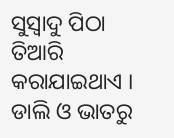ସୁସ୍ଵାଦୁ ପିଠା ତିଆରି କରାଯାଇଥାଏ । ଡାଲି ଓ ଭାତରୁ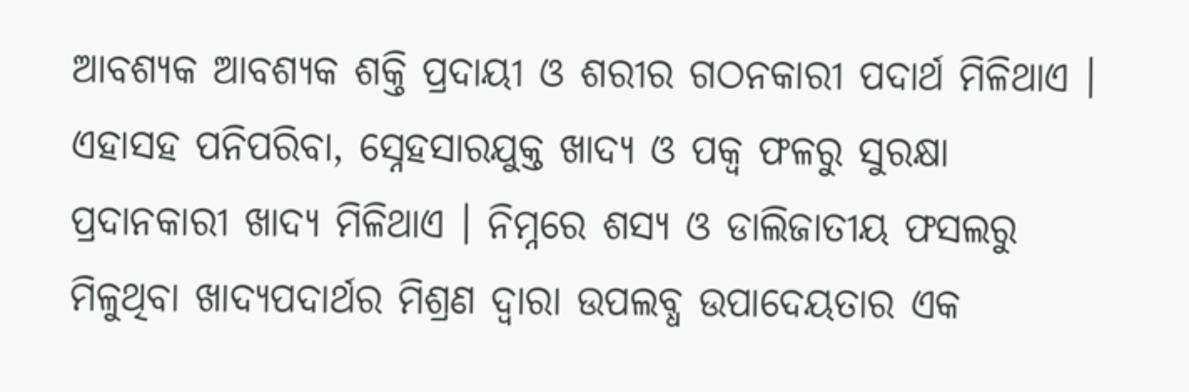ଆବଶ୍ୟକ ଆବଶ୍ୟକ ଶକ୍ତି ପ୍ରଦାୟୀ ଓ ଶରୀର ଗଠନକାରୀ ପଦାର୍ଥ ମିଳିଥାଏ । ଏହାସହ ପନିପରିବା, ସ୍ନେହସାରଯୁକ୍ତ ଖାଦ୍ୟ ଓ ପକ୍ଵ ଫଳରୁ ସୁରକ୍ଷା ପ୍ରଦାନକାରୀ ଖାଦ୍ୟ ମିଳିଥାଏ । ନିମ୍ନରେ ଶସ୍ୟ ଓ ଡାଲିଜାତୀୟ ଫସଲରୁ ମିଳୁଥିବା ଖାଦ୍ୟପଦାର୍ଥର ମିଶ୍ରଣ ଦ୍ଵାରା ଉପଲବ୍ଧ ଉପାଦେୟତାର ଏକ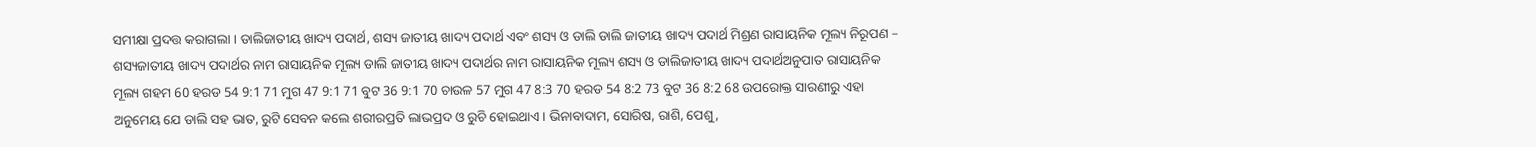ସମୀକ୍ଷା ପ୍ରଦତ୍ତ କରାଗଲା । ଡାଲିଜାତୀୟ ଖାଦ୍ୟ ପଦାର୍ଥ, ଶସ୍ୟ ଜାତୀୟ ଖାଦ୍ୟ ପଦାର୍ଥ ଏବଂ ଶସ୍ୟ ଓ ଡାଲି ଡାଲି ଜାତୀୟ ଖାଦ୍ୟ ପଦାର୍ଥ ମିଶ୍ରଣ ରାସାୟନିକ ମୂଲ୍ୟ ନିରୂପଣ – ଶସ୍ୟଜାତୀୟ ଖାଦ୍ୟ ପଦାର୍ଥର ନାମ ରାସାୟନିକ ମୂଲ୍ୟ ଡାଲି ଜାତୀୟ ଖାଦ୍ୟ ପଦାର୍ଥର ନାମ ରାସାୟନିକ ମୂଲ୍ୟ ଶସ୍ୟ ଓ ଡାଲିଜାତୀୟ ଖାଦ୍ୟ ପଦାର୍ଥଅନୁପାତ ରାସାୟନିକ ମୂଲ୍ୟ ଗହମ 60 ହରଡ 54 9:1 71 ମୁଗ 47 9:1 71 ବୁଟ 36 9:1 70 ଚାଉଳ 57 ମୁଗ 47 8:3 70 ହରଡ 54 8:2 73 ବୁଟ 36 8:2 68 ଉପରୋକ୍ତ ସାରଣୀରୁ ଏହା ଅନୁମେୟ ଯେ ଡାଲି ସହ ଭାତ, ରୁଟି ସେବନ କଲେ ଶରୀରପ୍ରତି ଲାଭପ୍ରଦ ଓ ରୁଚି ହୋଇଥାଏ । ଭିନାବାଦାମ, ସୋରିଷ, ରାଶି, ପେଶୁ,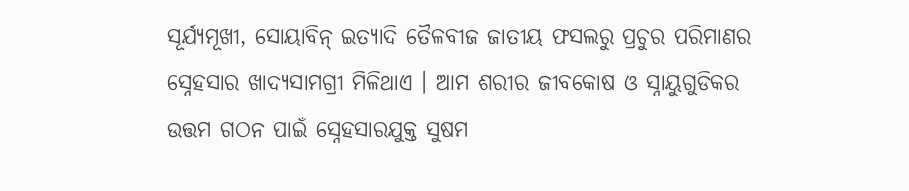ସୂର୍ଯ୍ୟମୂଖୀ, ସୋୟାବିନ୍ ଇତ୍ୟାଦି ତୈଳବୀଜ ଜାତୀୟ ଫସଲରୁ ପ୍ରଚୁର ପରିମାଣର ସ୍ନେହସାର ଖାଦ୍ୟସାମଗ୍ରୀ ମିଳିଥାଏ । ଆମ ଶରୀର ଜୀବକୋଷ ଓ ସ୍ନାୟୁଗୁଡିକର ଉତ୍ତମ ଗଠନ ପାଇଁ ସ୍ନେହସାରଯୁକ୍ତ ସୁଷମ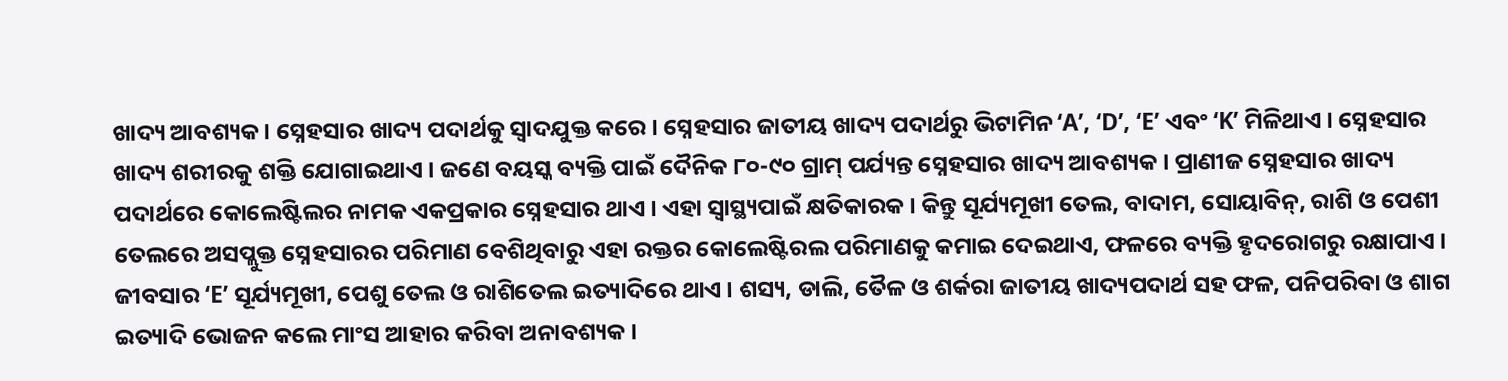ଖାଦ୍ୟ ଆବଶ୍ୟକ । ସ୍ନେହସାର ଖାଦ୍ୟ ପଦାର୍ଥକୁ ସ୍ଵାଦଯୁକ୍ତ କରେ । ସ୍ନେହସାର ଜାତୀୟ ଖାଦ୍ୟ ପଦାର୍ଥରୁ ଭିଟାମିନ ‘A’, ‘D’, ‘E’ ଏବଂ ‘K’ ମିଳିଥାଏ । ସ୍ନେହସାର ଖାଦ୍ୟ ଶରୀରକୁ ଶକ୍ତି ଯୋଗାଇଥାଏ । ଜଣେ ବୟସ୍କ ବ୍ୟକ୍ତି ପାଇଁ ଦୈନିକ ୮୦-୯୦ ଗ୍ରାମ୍ ପର୍ଯ୍ୟନ୍ତ ସ୍ନେହସାର ଖାଦ୍ୟ ଆବଶ୍ୟକ । ପ୍ରାଣୀଜ ସ୍ନେହସାର ଖାଦ୍ୟ ପଦାର୍ଥରେ କୋଲେଷ୍ଟିଲର ନାମକ ଏକପ୍ରକାର ସ୍ନେହସାର ଥାଏ । ଏହା ସ୍ୱାସ୍ଥ୍ୟପାଇଁ କ୍ଷତିକାରକ । କିନ୍ତୁ ସୂର୍ଯ୍ୟମୂଖୀ ତେଲ, ବାଦାମ, ସୋୟାବିନ୍, ରାଶି ଓ ପେଶୀ ତେଲରେ ଅସପ୍ଲୁକ୍ତ ସ୍ନେହସାରର ପରିମାଣ ବେଶିଥିବାରୁ ଏହା ରକ୍ତର କୋଲେଷ୍ଟିରଲ ପରିମାଣକୁ କମାଇ ଦେଇଥାଏ, ଫଳରେ ବ୍ୟକ୍ତି ହୃଦରୋଗରୁ ରକ୍ଷାପାଏ । ଜୀବସାର ‘E’ ସୂର୍ଯ୍ୟମୂଖୀ, ପେଶୁ ତେଲ ଓ ରାଶିତେଲ ଇତ୍ୟାଦିରେ ଥାଏ । ଶସ୍ୟ, ଡାଲି, ତୈଳ ଓ ଶର୍କରା ଜାତୀୟ ଖାଦ୍ୟପଦାର୍ଥ ସହ ଫଳ, ପନିପରିବା ଓ ଶାଗ ଇତ୍ୟାଦି ଭୋଜନ କଲେ ମାଂସ ଆହାର କରିବା ଅନାବଶ୍ୟକ ।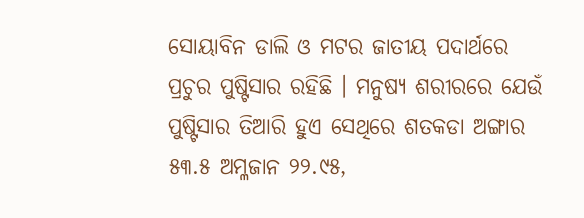ସୋୟାବିନ ଡାଲି ଓ ମଟର ଜାତୀୟ ପଦାର୍ଥରେ ପ୍ରଚୁର ପୁଷ୍ଟିସାର ରହିଛି । ମନୁଷ୍ୟ ଶରୀରରେ ଯେଉଁ ପୁଷ୍ଟିସାର ତିଆରି ହୁଏ ସେଥିରେ ଶତକଡା ଅଙ୍ଗାର ୫୩.୫ ଅମ୍ଳଜାନ ୨୨.୯୫,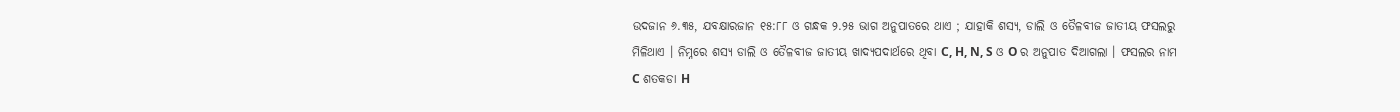ଉଦଜାନ ୬.୩୫, ଯବକ୍ଷାରଜାନ ୧୫:୮୮ ଓ ଗନ୍ଧକ ୨.୨୫ ଭାଗ ଅନୁପାତରେ ଥାଏ ; ଯାହାକି ଶସ୍ୟ, ଡାଲି ଓ ତୈଳବୀଜ ଜାତୀୟ ଫସଲରୁ ମିଳିଥାଏ । ନିମ୍ନରେ ଶସ୍ୟ ଡାଲି ଓ ତୈଳବୀଜ ଜାତୀୟ ଖାଦ୍ୟପଦାର୍ଥରେ ଥିବା C, H, N, S ଓ O ର ଅନୁପାତ ଦିଆଗଲା । ଫସଲର ନାମ C ଶତକଡା H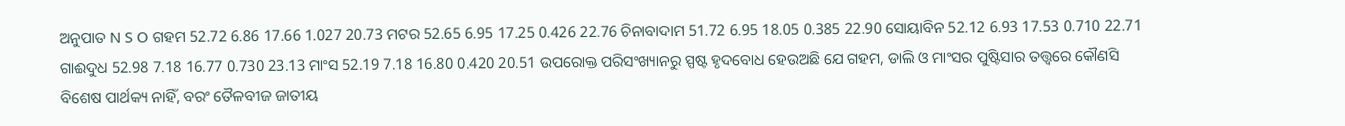ଅନୁପାତ N S O ଗହମ 52.72 6.86 17.66 1.027 20.73 ମଟର 52.65 6.95 17.25 0.426 22.76 ଚିନାବାଦାମ 51.72 6.95 18.05 0.385 22.90 ସୋୟାବିନ 52.12 6.93 17.53 0.710 22.71 ଗାଈଦୁଧ 52.98 7.18 16.77 0.730 23.13 ମାଂସ 52.19 7.18 16.80 0.420 20.51 ଉପରୋକ୍ତ ପରିସଂଖ୍ୟାନରୁ ସ୍ପଷ୍ଟ ହୃଦବୋଧ ହେଉଅଛି ଯେ ଗହମ, ଡାଲି ଓ ମାଂସର ପୁଷ୍ଟିସାର ତତ୍ତ୍ଵରେ କୌଣସି ବିଶେଷ ପାର୍ଥକ୍ୟ ନାହିଁ, ବରଂ ତୈଳବୀଜ ଜାତୀୟ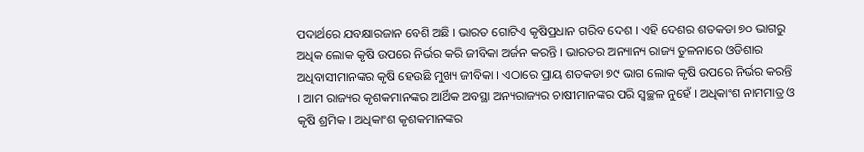ପଦାର୍ଥରେ ଯବକ୍ଷାରଜାନ ବେଶି ଅଛି । ଭାରତ ଗୋଟିଏ କୃଷିପ୍ରଧାନ ଗରିବ ଦେଶ । ଏହି ଦେଶର ଶତକଡା ୭୦ ଭାଗରୁ ଅଧିକ ଲୋକ କୃଷି ଉପରେ ନିର୍ଭର କରି ଜୀବିକା ଅର୍ଜନ କରନ୍ତି । ଭାରତର ଅନ୍ୟାନ୍ୟ ରାଜ୍ୟ ତୁଳନାରେ ଓଡିଶାର ଅଧିବାସୀମାନଙ୍କର କୃଷି ହେଉଛି ମୁଖ୍ୟ ଜୀବିକା । ଏଠାରେ ପ୍ରାୟ ଶତକଡା ୭୯ ଭାଗ ଲୋକ କୃଷି ଉପରେ ନିର୍ଭର କରନ୍ତି । ଆମ ରାଜ୍ୟର କୃଶକମାନଙ୍କର ଆର୍ଥିକ ଅବସ୍ଥା ଅନ୍ୟରାଜ୍ୟର ଚାଷୀମାନଙ୍କର ପରି ସ୍ଵଚ୍ଛଳ ନୁହେଁ । ଅଧିକାଂଶ ନାମମାତ୍ର ଓ କୃଷି ଶ୍ରମିକ । ଅଧିକାଂଶ କୃଶକମାନଙ୍କର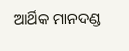ଆର୍ଥିକ ମାନଦଣ୍ଡ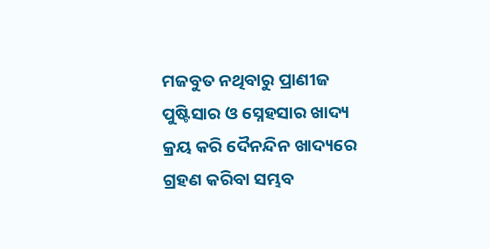ମଜବୁତ ନଥିବାରୁ ପ୍ରାଣୀଜ ପୁଷ୍ଟିସାର ଓ ସ୍ନେହସାର ଖାଦ୍ୟ କ୍ରୟ କରି ଦୈନନ୍ଦିନ ଖାଦ୍ୟରେ ଗ୍ରହଣ କରିବା ସମ୍ଭବ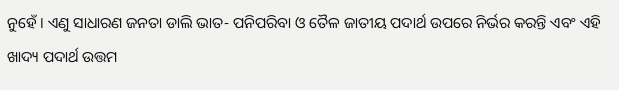ନୁହେଁ । ଏଣୁ ସାଧାରଣ ଜନତା ଡାଲି ଭାତ- ପନିପରିବା ଓ ତୈଳ ଜାତୀୟ ପଦାର୍ଥ ଉପରେ ନିର୍ଭର କରନ୍ତି ଏବଂ ଏହି ଖାଦ୍ୟ ପଦାର୍ଥ ଉତ୍ତମ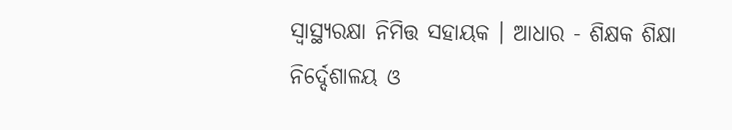ସ୍ୱାସ୍ଥ୍ୟରକ୍ଷା ନିମିତ୍ତ ସହାୟକ । ଆଧାର - ଶିକ୍ଷକ ଶିକ୍ଷା ନିର୍ଦ୍ଦେଶାଳୟ ଓ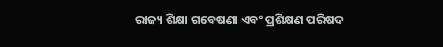ରାଜ୍ୟ ଶିକ୍ଷା ଗବେଷଣା ଏବଂ ପ୍ରଶିକ୍ଷଣ ପରିଷଦ